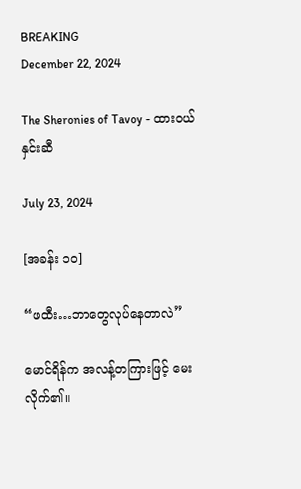BREAKING
December 22, 2024

The Sheronies of Tavoy - ထားဝယ်နှင်းဆီ

July 23, 2024

[အခန်း ၁၀]

“ဖထီး…ဘာတွေလုပ်နေတာလဲ”

မောင်ရိန်က အလန့်တကြားဖြင့် မေးလိုက်၏။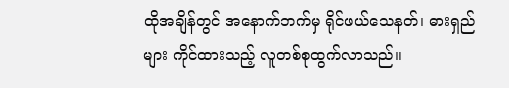ထိုအချိန်တွင် အနောက်ဘက်မှ ရိုင်ဖယ်သေနတ်၊ ဓားရှည်များ ကိုင်ထားသည့် လူတစ်စုထွက်လာသည်။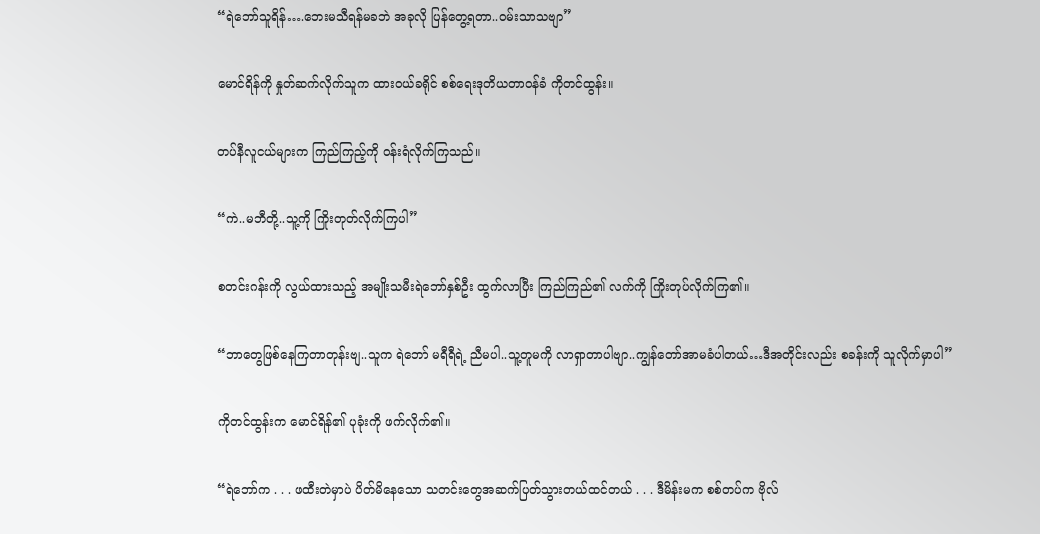“ရဲဘော်သူရိန်….ဘေးမသီရန်မခဘဲ အခုလို ပြန်တွေ့ရတာ..ဝမ်းသာသဗျာ”

မောင်ရိန်ကို နှုတ်ဆက်လိုက်သူက ထားဝယ်ခရိုင် စစ်ရေးဒုတိယတာဝန်ခံ ကိုတင်ထွန်း။

တပ်နီလူငယ်များက ကြည်ကြည့်ကို ဝန်းရံလိုက်ကြသည်။

“ကဲ..မဘီတို့..သူ့ကို ကြိုးတုတ်လိုက်ကြပါ”

စတင်းဂန်းကို လွယ်ထားသည့် အမျိုးသမီးရဲဘော်နှစ်ဦး ထွက်လာပြီး ကြည်ကြည်၏ လက်ကို ကြိုးတုပ်လိုက်ကြ၏။

“ဘာတွေဖြစ်နေကြတာတုန်းဗျ..သူက ရဲဘော် မရီရီရဲ့ ညီမပါ..သူ့တူမကို လာရှာတာပါဗျာ..ကျွန်တော်အာမခံပါတယ်…ဒီအတိုင်းလည်း စခန်းကို သူလိုက်မှာပါ”

ကိုတင်ထွန်းက မောင်ရိန်၏ ပုခုံးကို ဖက်လိုက်၏။

“ရဲဘော်က . . . ဖထီးတဲမှာပဲ ပိတ်မိနေသော သတင်းတွေအဆက်ပြတ်သွားတယ်ထင်တယ် . . . ဒီမိန်းမက စစ်တပ်က ဗိုလ်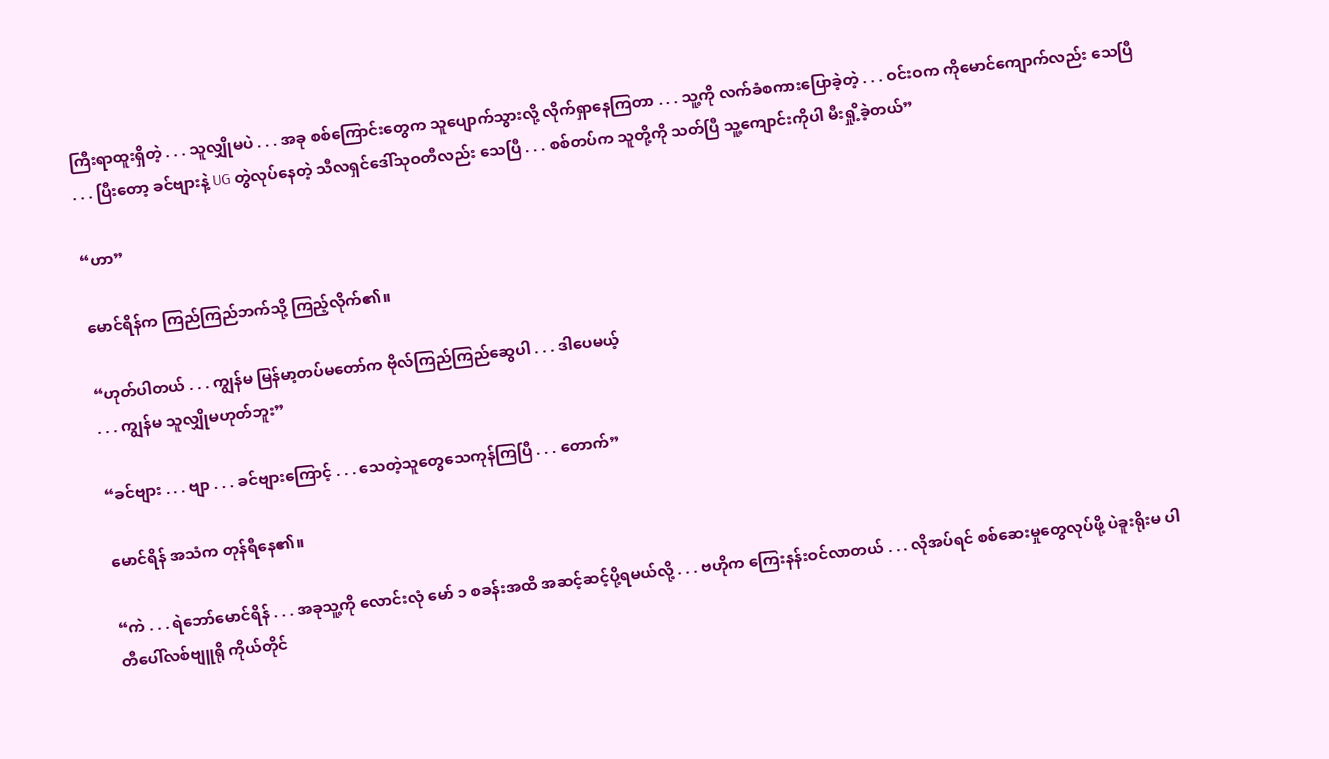ကြီးရာထူးရှိတဲ့ . . . သူလျှိုမပဲ . . . အခု စစ်ကြောင်းတွေက သူပျောက်သွားလို့ လိုက်ရှာနေကြတာ . . . သူ့ကို လက်ခံစကားပြောခဲ့တဲ့ . . . ဝင်းဝက ကိုမောင်ကျောက်လည်း သေပြီ . . . ပြီးတော့ ခင်ဗျားနဲ့ UG တွဲလုပ်နေတဲ့ သီလရှင်ဒေါ်သုဝတီလည်း သေပြီ . . . စစ်တပ်က သူတို့ကို သတ်ပြီ သူ့ကျောင်းကိုပါ မီးရှို့ခဲ့တယ်”

“ဟာ”

မောင်ရိန်က ကြည်ကြည်ဘက်သို့ ကြည့်လိုက်၏။

“ဟုတ်ပါတယ် . . . ကျွန်မ မြန်မာ့တပ်မတော်က ‌ဗိုလ်ကြည်ကြည်ဆွေပါ . . . ဒါပေမယ့်
. . . ကျွန်မ သူလျှိုမဟုတ်ဘူး”

“ခင်ဗျား . . . ဗျာ . . . ခင်ဗျားကြောင့် . . . သေတဲ့သူတွေသေကုန်ကြပြီ . . . တောက်”

မောင်ရိန် အသံက တုန်ရီနေ၏။

“ကဲ . . . ရဲဘော်မောင်ရိန် . . . အခုသူ့ကို လောင်းလုံ မော် ၁ စခန်းအထိ အဆင့်ဆင့်ပို့ရမယ်လို့ . . . ဗဟိုက ကြေးနန်းဝင်လာတယ် . . . လိုအပ်ရင် စစ်ဆေးမှုတွေလုပ်ဖို့ ပဲခူးရိုးမ ပါတီပေါ်လစ်ဗျူရို ကိုယ်တိုင်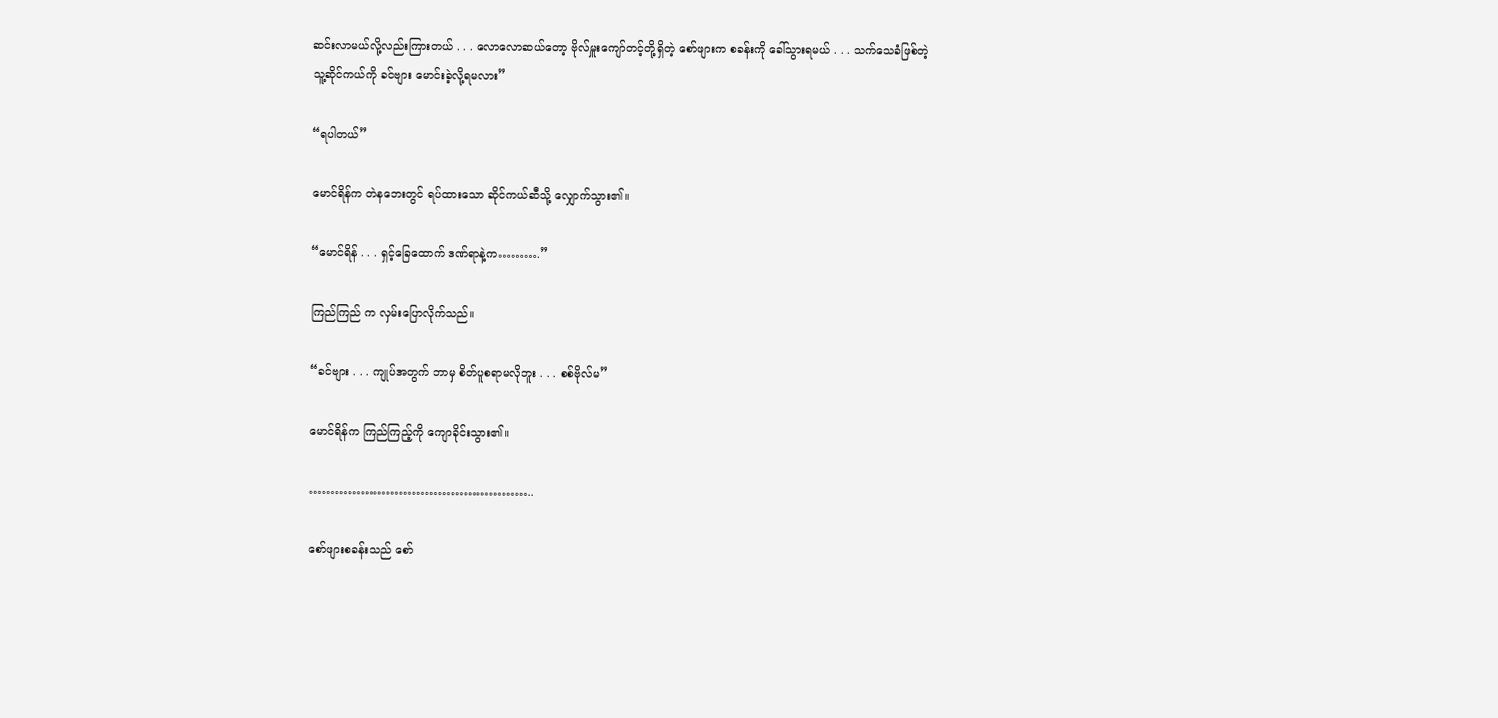ဆင်းလာမယ်လို့လည်းကြားတယ် . . . လောလောဆယ်တော့ ဗိုလ်မှူးကျော်တင့်တို့ရှိတဲ့ စော်ဖျားက စခန်းကို ခေါ်သွားရမယ် . . . သက်သေခံဖြစ်တဲ့ သူ့ဆိုင်ကယ်ကို ခင်ဗျား မောင်းခဲ့လို့ရမလား”

“ရပါတယ်”

မောင်ရိန်က တဲနဘေးတွင် ရပ်ထားသော ဆိုင်ကယ်ဆီသို့ လျှောက်သွား၏။

“မောင်ရိန် . . . ရှင့်ခြေထောက် ဒဏ်ရာနဲ့က……….”

ကြည်ကြည် က လှမ်းပြောလိုက်သည်။

“ခင်ဗျား . . . ကျုပ်အတွက် ဘာမှ စိတ်ပူစရာမလိုဘူး . . . စစ်ဗိုလ်မ”

မောင်ရိန်က ကြည်ကြည့်ကို ကျောခိုင်းသွား၏။

……………………………………………..

စော်ဖျားစခန်းသည် စော်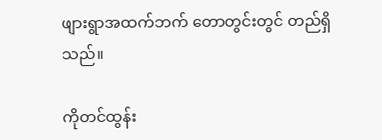ဖျားရွာအထက်ဘက် တောတွင်းတွင် တည်ရှိသည်။

ကိုတင်ထွန်း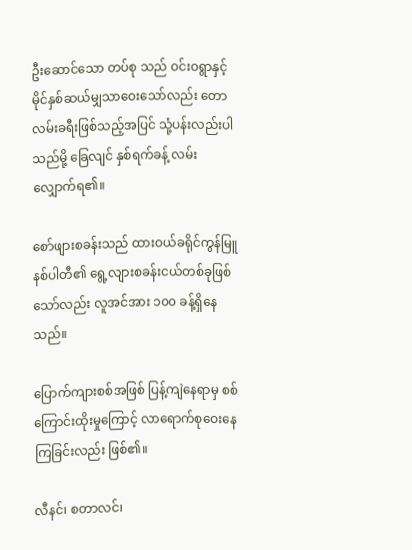ဦးဆောင်သော တပ်စု သည် ဝင်းဝရွာနှင့် မိုင်နှစ်ဆယ်မျှသာဝေးသော်လည်း တောလမ်းခရီးဖြစ်သည့်အပြင် သုံ့ပန်းလည်းပါသည်မို့ ခြေလျင် နှစ်ရက်ခန့် လမ်းလျှောက်ရ၏။

စော်ဖျားစခန်းသည် ထားဝယ်ခရိုင်ကွန်မြူနစ်ပါတီ၏ ရွေ့လျားစခန်းငယ်တစ်ခုဖြစ်သော်လည်း လူအင်အား ၁၀၀ ခန့်ရှိနေသည်။

ပြောက်ကျားစစ်အဖြစ် ပြန့်ကျဲနေရာမှ စစ်ကြောင်းထိုးမှုကြောင့် လာရောက်စုဝေးနေကြခြင်းလည်း ဖြစ်၏။

လီနင်၊ စတာလင်၊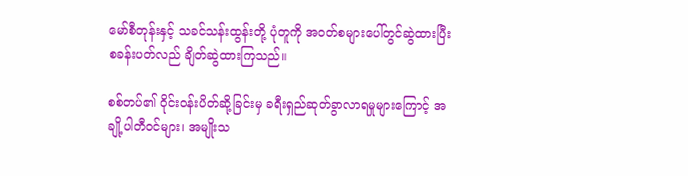မော်စီတုန်းနှင့် သခင်သန်းထွန်းတို့ ပုံတူကို အဝတ်စများပေါ်တွင်ဆွဲထားပြီး စခန်းပတ်လည် ချိတ်ဆွဲထားကြသည်။

စစ်တပ်၏ ဝိုင်းဝန်းပိတ်ဆို့ခြင်းမှ ခရီးရှည်ဆုတ်ခွာလာရမှုများကြောင့် အချို့ပါတီဝင်များ၊ အမျိုးသ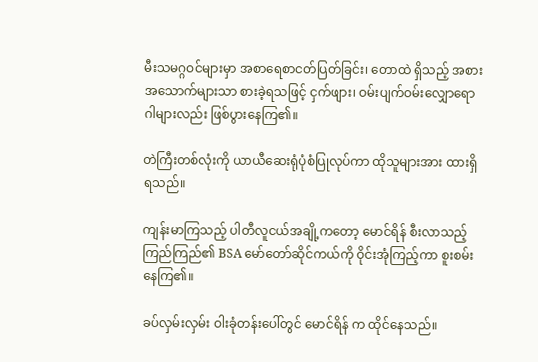မီးသမဂ္ဂဝင်များမှာ အစာရေစာငတ်ပြတ်ခြင်း၊ တောထဲ ရှိသည့် အစားအသောက်များသာ စားခဲ့ရသဖြင့် ငှက်ဖျား၊ ဝမ်းပျက်ဝမ်းလျှောရောဂါများလည်း ဖြစ်ပွားနေကြ၏။

တဲကြီးတစ်လုံးကို ယာယီဆေးရုံပုံစံပြုလုပ်ကာ ထိုသူများအား ထားရှိရသည်။

ကျန်းမာကြသည့် ပါတီလူငယ်အချို့ကတော့ မောင်ရိန် စီးလာသည့် ကြည်ကြည်၏ BSA မော်တော်ဆိုင်ကယ်ကို ဝိုင်းအုံကြည့်ကာ စူးစမ်းနေကြ၏။

ခပ်လှမ်းလှမ်း ဝါးခုံတန်းပေါ်တွင် မောင်ရိန် က ထိုင်နေသည်။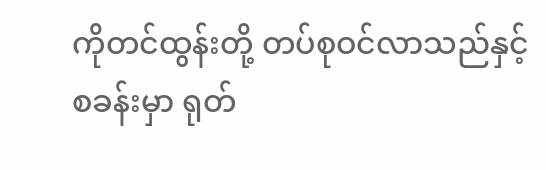ကိုတင်ထွန်းတို့ တပ်စုဝင်လာသည်နှင့် စခန်းမှာ ရုတ်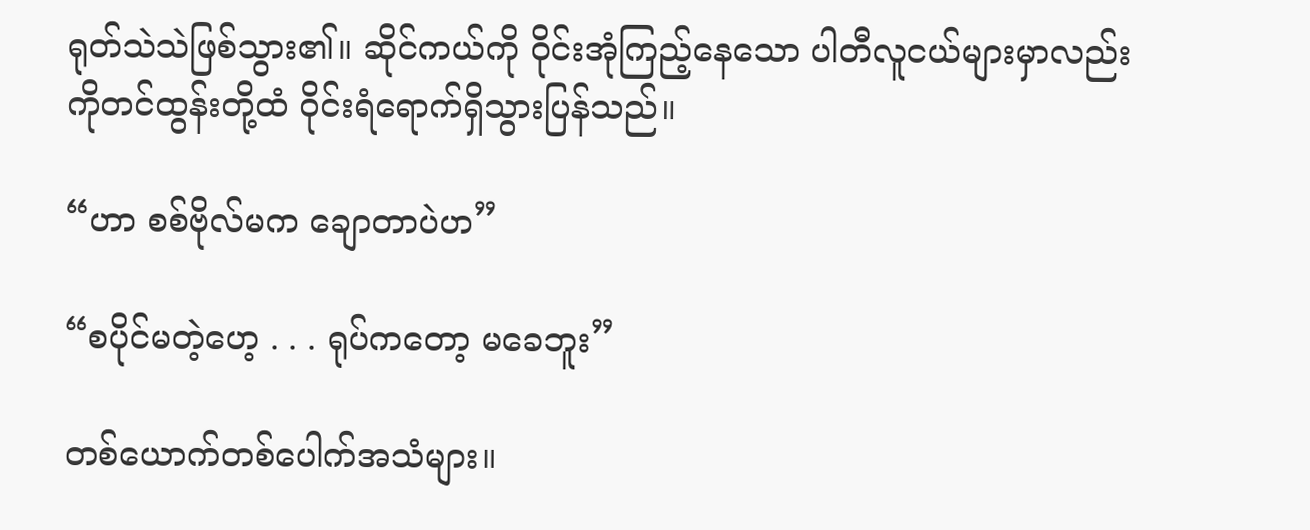ရုတ်သဲသဲဖြစ်သွား၏။ ဆိုင်ကယ်ကို ဝိုင်းအုံကြည့်နေသော ပါတီလူငယ်များမှာလည်း ကိုတင်ထွန်းတို့ထံ ဝိုင်းရံရောက်ရှိသွားပြန်သည်။

“ဟာ စစ်ဗိုလ်မက ချောတာပဲဟ”

“စပိုင်မတဲ့ဟေ့ . . . ရုပ်ကတော့ မခေဘူး”

တစ်ယောက်တစ်ပေါက်အသံများ။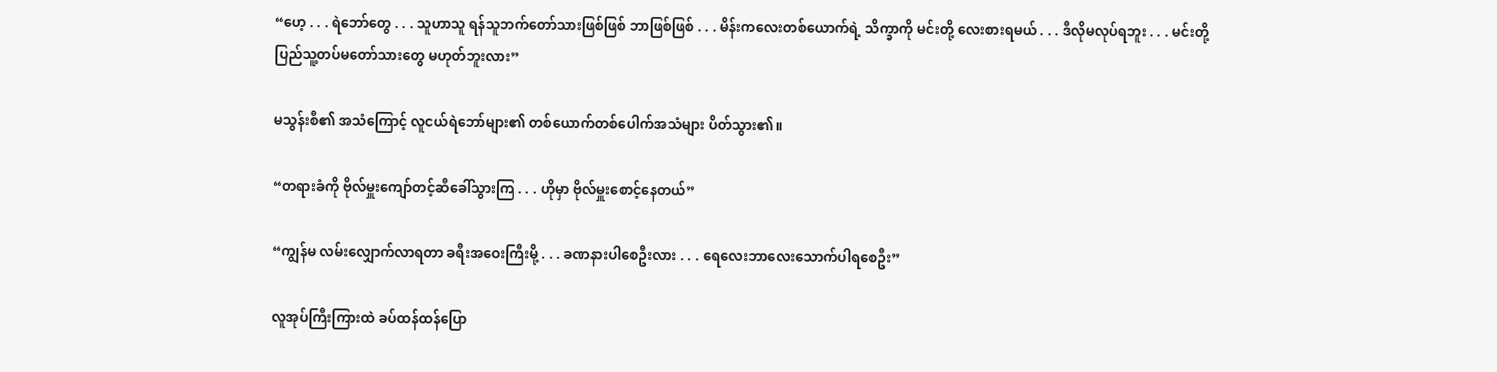“ဟေ့ . . . ရဲဘော်တွေ . . . သူဟာသူ ရန်သူဘက်တော်သားဖြစ်ဖြစ် ဘာဖြစ်ဖြစ် . . . မိန်းကလေးတစ်ယောက်ရဲ့ သိက္ခာကို မင်းတို့ လေးစားရမယ် . . . ဒီလိုမလုပ်ရဘူး . . . မင်းတို့ ပြည်သူ့တပ်မတော်သားတွေ မဟုတ်ဘူးလား”

မသွန်းစီ၏ အသံကြောင့် လူငယ်ရဲဘော်များ၏ တစ်ယောက်တစ်ပေါက်အသံများ ပိတ်သွား၏။

“တရားခံကို ဗိုလ်မှူးကျော်တင့်ဆီခေါ်သွားကြ . . . ဟိုမှာ ဗိုလ်မှူးစောင့်နေတယ်”

“ကျွန်မ လမ်းလျှောက်လာရတာ ခရီးအဝေးကြီးမို့ . . . ခဏနားပါစေဦးလား . . . ရေလေးဘာလေးသောက်ပါရစေဦး”

လူအုပ်ကြီးကြားထဲ ခပ်ထန်ထန်ပြော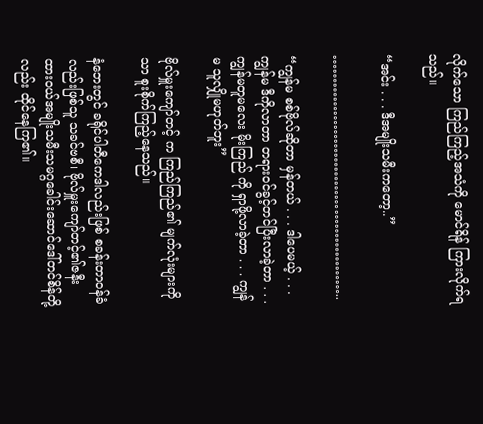လိုက်သော ကြည်ကြည့်အသံကို မောင်ရိန် ကြားလိုက်ရသည်။

“အင်း . . . ဒီအမျိုးသမီးကတော့..”

……………………………………………..

“ကျွန်မ စစ်ဗိုလ်ဆိုတာ မှန်တယ် . . . ဒါပေမယ့် . . . ကျွန်မ ဒီကိုလာတာ တရားဝင်ခွင့်တင်ပြီးလာခဲ့တာ . . . ကျွန်မတူမလေး မိုးကြည် ကို ရှာဖို့လာခဲ့တာ . . . ကျွန်မ သူလျှိုမဟုတ်ဘူး”

ဗိုလ်မှူးကျော်တင့် က ကြည်ကြည်၏ မျက်လုံးများကိုသာ စူးစိုက်ကြည့်နေသည်။

နံဘေးတွင် ခရိုင်ပါတီကေဒါလည်းဖြစ် စခန်းတာဝန်ခံလည်းဖြစ်သူ သခင်ဗစီ၊ ဗိုလ်မှူးကျော်တင့်၏ဇနီး ထားဝယ်အမျိုးသမီးသမဂ္ဂခေါင်းဆောင်ဒေါ်တင်စိန်တို့ လည်း ထိုင်နေကြ၏။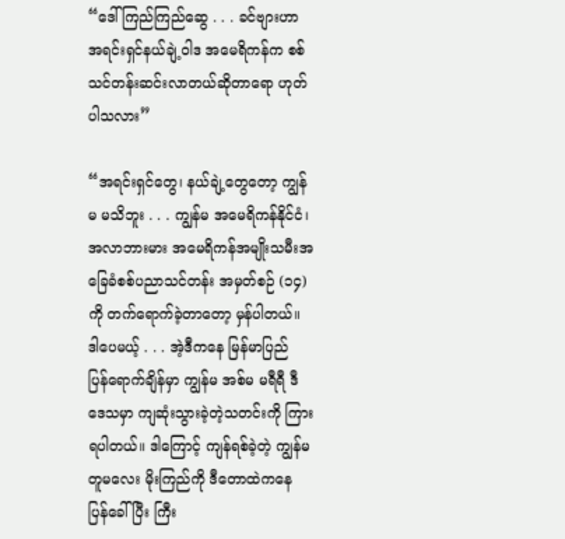“ဒေါ်ကြည်ကြည်ဆွေ . . . ခင်ဗျားဟာ အရင်းရှင်နယ်ချဲ့ဝါဒ အမေရိကန်က စစ်သင်တန်းဆင်းလာတယ်ဆိုတာရော ဟုတ်ပါသလား”

“အရင်းရှင်တွေ၊ နယ်ချဲ့တွေတော့ ကျွန်မ မသိဘူး . . . ကျွန်မ အမေရိကန်နိုင်ငံ၊ အလာဘားမား အမေရိကန်အမျိုးသမီးအခြေခံစစ်ပညာသင်တန်း အမှတ်စဉ် (၁၄)ကို တက်ရောက်ခဲ့တာတော့ မှန်ပါတယ်။ ဒါပေမယ့် . . . အဲ့ဒီကနေ မြန်မာပြည်ပြန်‌ရောက်ချိန်မှာ ကျွန်မ အစ်မ မရီရီ ဒီဒေသမှာ ကျဆုံးသွားခဲ့တဲ့သတင်းကို ကြားရပါတယ်။ ဒါကြောင့် ကျန်ရစ်ခဲ့တဲ့ ကျွန်မတူမလေး မိုးကြည်ကို ဒီတောထဲကနေ ပြန်ခေါ်ပြီး ကြီး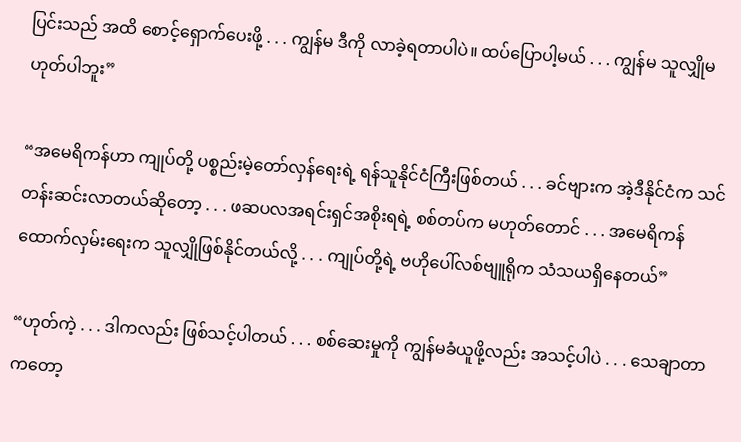ပြင်းသည် အထိ စောင့်ရှောက်ပေးဖို့ . . . ကျွန်မ ဒီကို လာခဲ့ရတာပါပဲ။ ထပ်ပြောပါ့မယ် . . . ကျွန်မ သူလျှိုမဟုတ်ပါဘူး”

“အမေရိကန်ဟာ ကျုပ်တို့ ပစ္စည်းမဲ့တော်လှန်ရေးရဲ့ ရန်သူနိုင်ငံကြီးဖြစ်တယ် . . . ခင်ဗျားက အဲ့ဒီနိုင်ငံက သင်တန်းဆင်းလာတယ်ဆိုတော့ . . . ဖဆပလအရင်းရှင်အစိုးရရဲ့ စစ်တပ်က မဟုတ်တောင် . . . အမေရိကန် ထောက်လှမ်းရေးက သူလျှိုဖြစ်နိုင်တယ်လို့ . . . ကျုပ်တို့ရဲ့ ဗဟိုပေါ်လစ်ဗျူရိုက သံသယရှိနေတယ်”

“ဟုတ်ကဲ့ . . . ဒါကလည်း ဖြစ်သင့်ပါတယ် . . . စစ်ဆေးမှုကို ကျွန်မခံယူဖို့လည်း အသင့်ပါပဲ . . . သေချာတာကတော့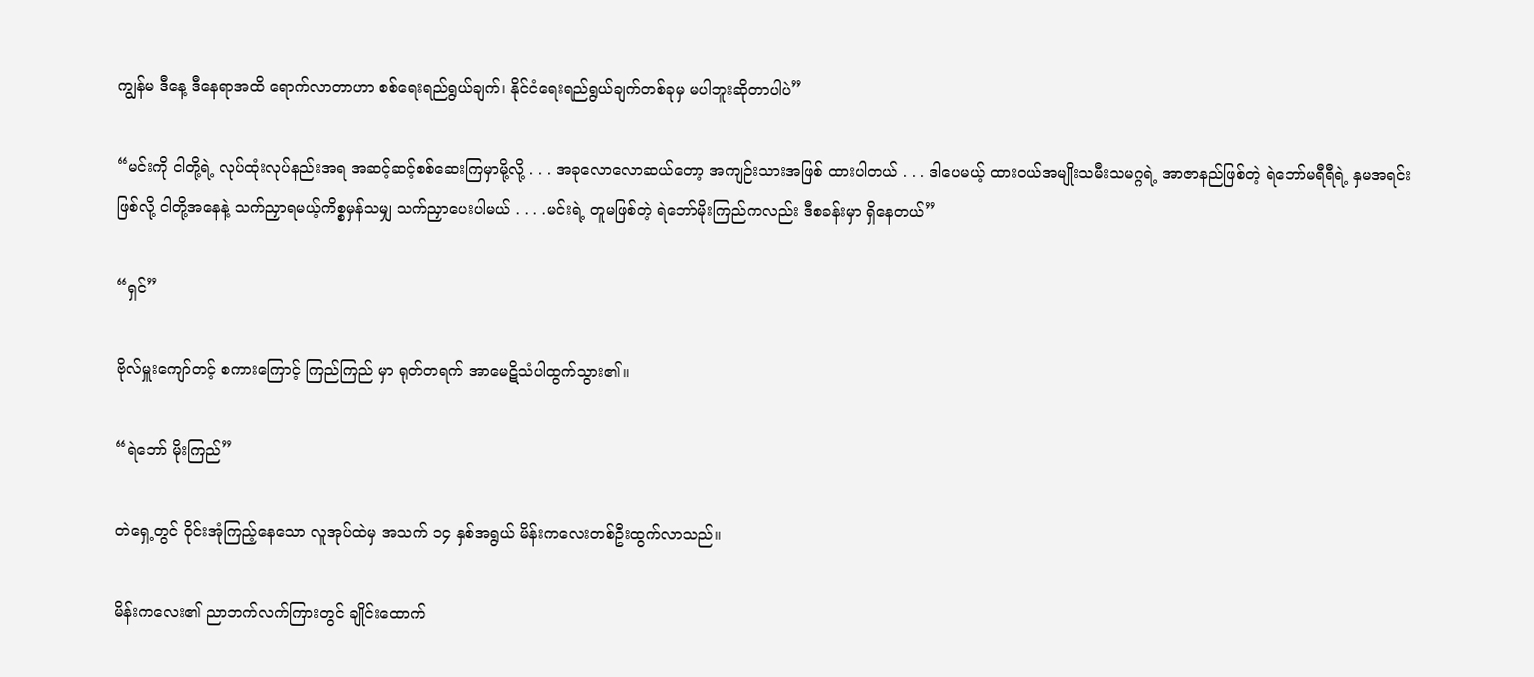ကျွန်မ ဒီနေ့ ဒီနေရာအထိ ရောက်လာတာဟာ စစ်ရေးရည်ရွယ်ချက်၊ နိုင်ငံရေးရည်ရွယ်ချက်တစ်ခုမှ မပါဘူးဆိုတာပါပဲ”

“မင်းကို ငါတို့ရဲ့ လုပ်ထုံးလုပ်နည်းအရ အဆင့်ဆင့်စစ်ဆေးကြမှာမို့လို့ . . . အခုလောလောဆယ်တော့ အကျဉ်းသားအဖြစ် ထားပါတယ် . . . ဒါပေမယ့် ထားဝယ်အမျိုးသမီးသမဂ္ဂရဲ့ အာဇာနည်ဖြစ်တဲ့ ရဲဘော်မရီရီရဲ့ နှမအရင်းဖြစ်လို့ ငါတို့အနေနဲ့ သက်ညှာရမယ့်ကိစ္စမှန်သမျှ သက်ညှာပေးပါမယ် . . . .မင်းရဲ့ တူမဖြစ်တဲ့ ရဲဘော်မိုးကြည်ကလည်း ဒီစခန်းမှာ ရှိနေတယ်”

“ရှင်”

ဗိုလ်မှူးကျော်တင့် စကားကြောင့် ကြည်ကြည် မှာ ရုတ်တရက် အာမေဋိသံပါထွက်သွား၏။

“ရဲဘော် မိုးကြည်”

တဲရှေ့တွင် ဝိုင်းအုံကြည့်နေသော လူအုပ်ထဲမှ အသက် ၁၄ နှစ်အရွယ် မိန်းကလေးတစ်ဦးထွက်လာသည်။

မိန်းကလေး၏ ညာဘက်လက်ကြားတွင် ချိုင်းထောက်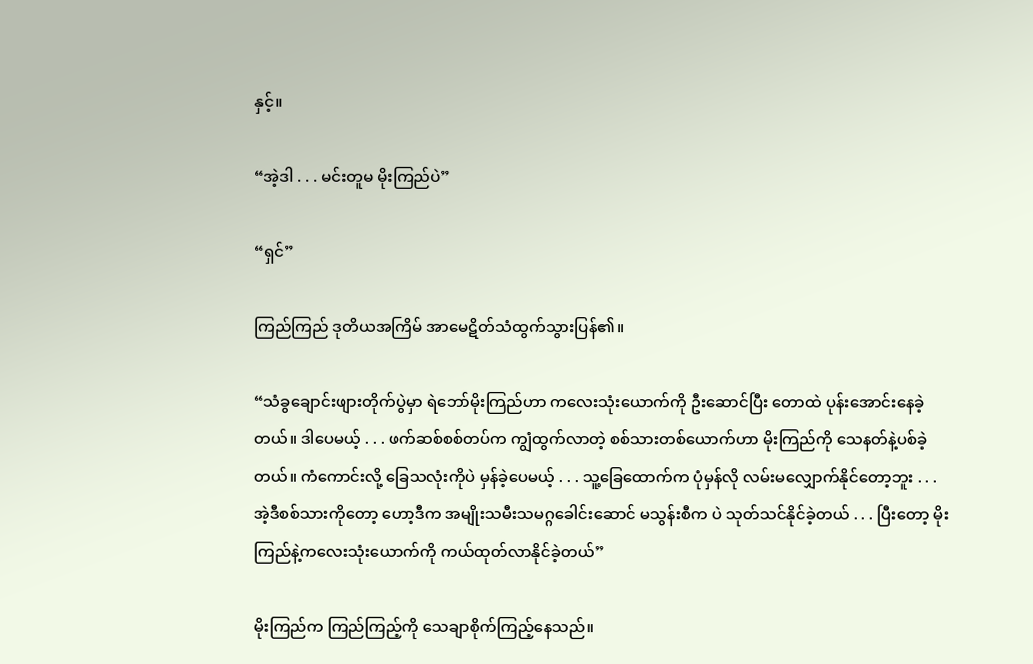နှင့်။

“အဲ့ဒါ . . . မင်းတူမ မိုးကြည်ပဲ”

“ရှင်”

ကြည်ကြည် ဒုတိယအကြိမ် အာမေဋိတ်သံထွက်သွားပြန်၏။

“သံခွချောင်းဖျားတိုက်ပွဲမှာ ရဲဘော်မိုးကြည်ဟာ ကလေးသုံးယောက်ကို ဦးဆောင်ပြီး တောထဲ ပုန်းအောင်းနေခဲ့တယ်။ ဒါပေမယ့် . . . ဖက်ဆစ်စစ်တပ်က ကျွံထွက်လာတဲ့ စစ်သားတစ်ယောက်ဟာ မိုးကြည်ကို သေနတ်နဲ့ပစ်ခဲ့တယ်။ ကံကောင်းလို့ ခြေသလုံးကိုပဲ မှန်ခဲ့ပေမယ့် . . . သူ့ခြေထောက်က ပုံမှန်လို လမ်းမလျှောက်နိုင်တော့ဘူး . . . အဲ့ဒီစစ်သားကိုတော့ ဟော့ဒီက အမျိုးသမီးသမဂ္ဂခေါင်းဆောင် မသွန်းစီက ပဲ သုတ်သင်နိုင်ခဲ့တယ် . . . ပြီးတော့ မိုးကြည်နဲ့ကလေးသုံးယောက်ကို ကယ်ထုတ်လာနိုင်ခဲ့တယ်”

မိုးကြည်က ကြည်ကြည့်ကို သေချာစိုက်ကြည့်နေသည်။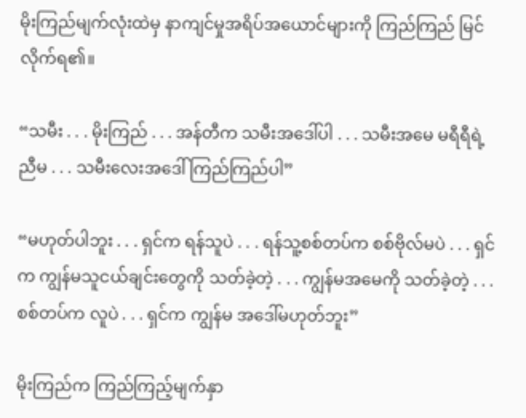မိုးကြည်မျက်လုံးထဲမှ နာကျင်မှုအရိပ်အယောင်များကို ကြည်ကြည် မြင်လိုက်ရ၏။

“သမီး . . . မိုးကြည် . . . အန်တီက သမီးအဒေါ်ပါ . . . သမီးအမေ မရီရီရဲ့ ညီမ . . . သမီးလေးအဒေါ် ကြည်ကြည်ပါ”

“မဟုတ်ပါဘူး . . . ရှင်က ရန်သူပဲ . . . ရန်သူ့စစ်တပ်က စစ်ဗိုလ်မပဲ . . . ရှင်က ကျွန်မသူငယ်ချင်းတွေကို သတ်ခဲ့တဲ့ . . . ကျွန်မအမေကို သတ်ခဲ့တဲ့ . . . စစ်တပ်က လူပဲ . . . ရှင်က ကျွန်မ အဒေါ်မဟုတ်ဘူး”

မိုးကြည်က ကြည်ကြည့်မျက်နှာ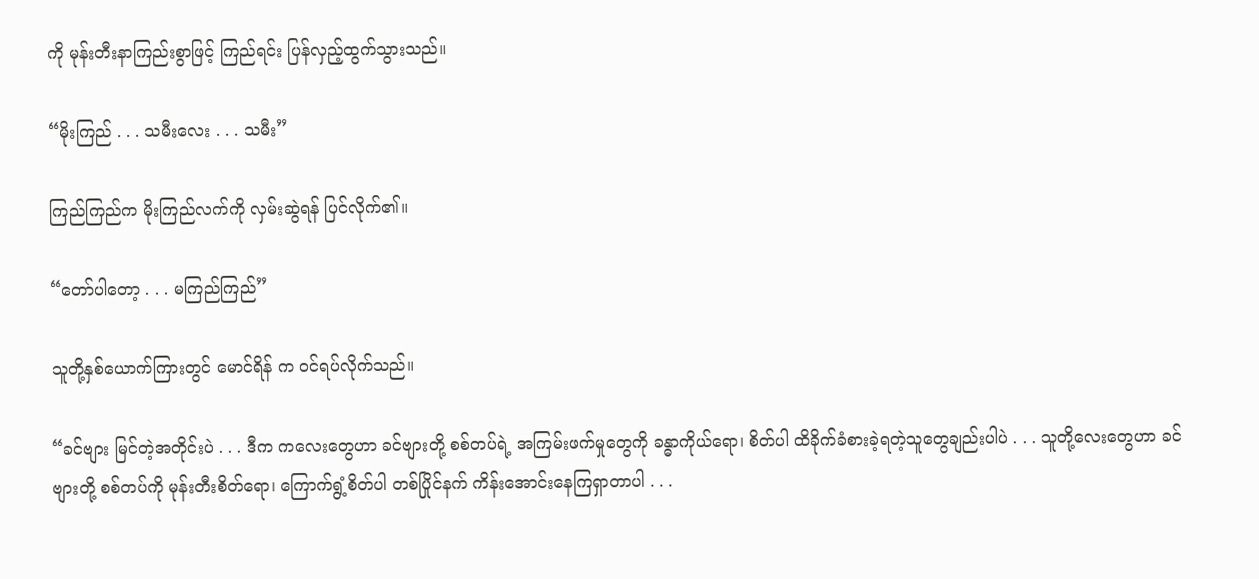ကို မုန်းတီးနာကြည်းစွာဖြင့် ကြည်ရင်း ပြန်လှည့်ထွက်သွားသည်။

“မိုးကြည် . . . သမီးလေး . . . သမီး”

ကြည်ကြည်က မိုးကြည်လက်ကို လှမ်းဆွဲရန် ပြင်လိုက်၏။

“တော်ပါတော့ . . . မကြည်ကြည်”

သူတို့နှစ်ယောက်ကြားတွင် မောင်ရိန် က ဝင်ရပ်လိုက်သည်။

“ခင်ဗျား မြင်တဲ့အတိုင်းပဲ . . . ဒီက ကလေးတွေဟာ ခင်ဗျားတို့ စစ်တပ်ရဲ့ အကြမ်းဖက်မှုတွေကို ခန္ဓာကိုယ်ရော၊ စိတ်ပါ ထိခိုက်ခံစားခဲ့ရတဲ့သူတွေချည်းပါပဲ . . . သူတို့လေးတွေဟာ ခင်ဗျားတို့ စစ်တပ်ကို မုန်းတီးစိတ်ရော၊ ကြောက်ရွံ့စိတ်ပါ တစ်ပြိုင်နက် ကိန်းအောင်းနေကြရှာတာပါ . . .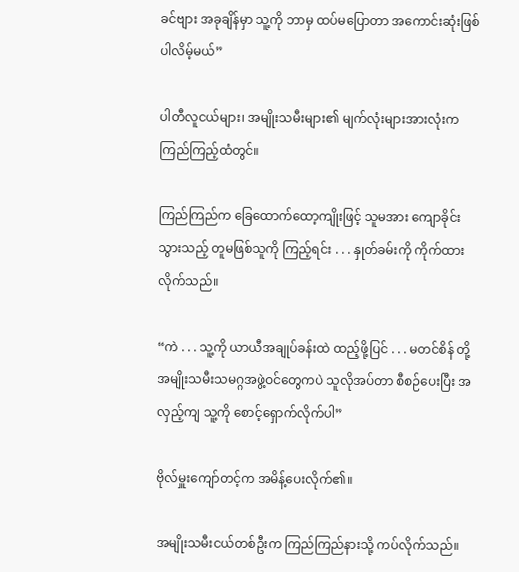ခင်ဗျား အခုချိန်မှာ သူ့ကို ဘာမှ ထပ်မပြောတာ အကောင်းဆုံးဖြစ်ပါလိမ့်မယ်”

ပါတီလူငယ်များ၊ အမျိုးသမီးများ၏ မျက်လုံးများအားလုံးက ကြည်ကြည့်ထံတွင်။

ကြည်ကြည်က ခြေထောက်ထော့ကျိုးဖြင့် သူမအား ကျောခိုင်းသွားသည့် တူမဖြစ်သူကို ကြည့်ရင်း . . . နှုတ်ခမ်းကို ကိုက်ထားလိုက်သည်။

“ကဲ . . . သူ့ကို ယာယီအချုပ်ခန်းထဲ ထည့်ဖို့ပြင် . . . မတင်စိန် တို့ အမျိုးသမီးသမဂ္ဂအဖွဲ့ဝင်တွေကပဲ သူလိုအပ်တာ စီစဉ်ပေးပြီး အလှည့်ကျ သူ့ကို စောင့်ရှောက်လိုက်ပါ”

ဗိုလ်မှူးကျော်တင့်က အမိန့်ပေးလိုက်၏။

အမျိုးသမီးငယ်တစ်ဦးက ကြည်ကြည်နားသို့ ကပ်လိုက်သည်။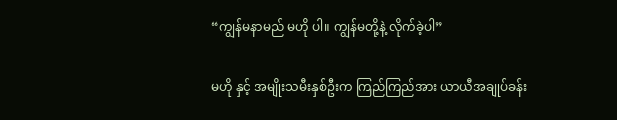“ကျွန်မနာမည် မဟို ပါ။ ကျွန်မတို့နဲ့ လိုက်ခဲ့ပါ”

မဟို နှင့် အမျိုးသမီးနှစ်ဦးက ကြည်ကြည်အား ယာယီအချုပ်ခန်း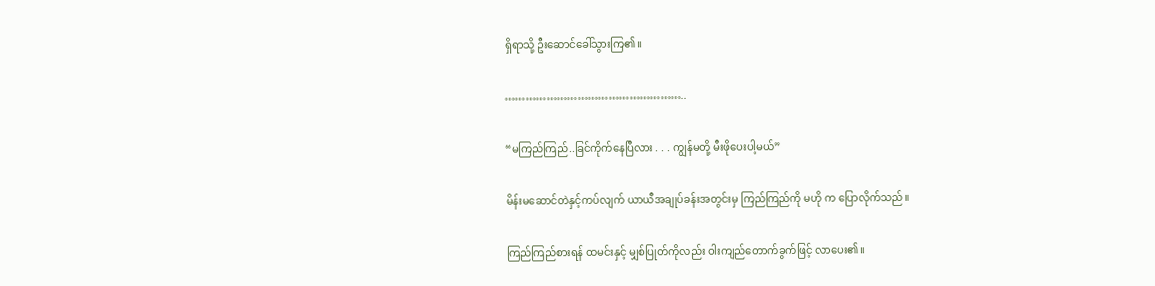ရှိရာသို့ ဦးဆောင်ခေါ်သွားကြ၏။

……………………………………………..

“မကြည်ကြည်..ခြင်ကိုက်နေပြီလား . . . ကျွန်မတို့ မီးဖိုပေးပါ့မယ်”

မိန်းမဆောင်တဲနှင့်ကပ်လျက် ယာယီအချုပ်ခန်းအတွင်းမှ ကြည်ကြည်ကို မဟို က ပြောလိုက်သည်။

ကြည်ကြည်စားရန် ထမင်းနှင့် မျှစ်ပြုတ်ကိုလည်း ဝါးကျည်တောက်ခွက်ဖြင့် လာပေး၏။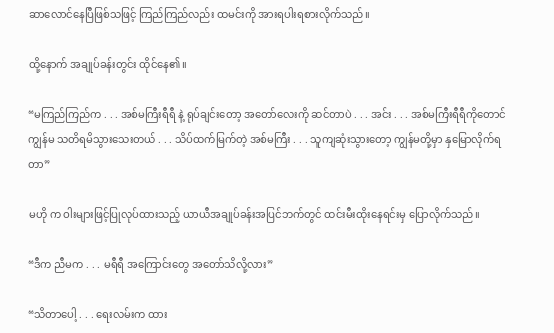ဆာလောင်နေပြီဖြစ်သဖြင့် ကြည်ကြည်လည်း ထမင်းကို အားရပါးရစားလိုက်သည်။

ထို့နောက် အချုပ်ခန်းတွင်း ထိုင်နေ၏။

“မကြည်ကြည်က . . . အစ်မကြီးရီရီ နဲ့ ရုပ်ချင်းတော့ အတော်လေးကို ဆင်တာပဲ . . . အင်း . . . အစ်မကြီးရီရီကိုတောင် ကျွန်မ သတိရမိသွားသေးတယ် . . . သိပ်ထက်မြက်တဲ့ အစ်မကြီး . . . သူကျဆုံးသွားတော့ ကျွန်မတို့မှာ နှမြောလိုက်ရတာ”

မဟို က ဝါးများဖြင့်ပြုလုပ်ထားသည့် ယာယီအချုပ်ခန်းအပြင်ဘက်တွင် ထင်းမီးထိုးနေရင်းမှ ပြောလိုက်သည်။

“ဒီက ညီမက . . . မရီရီ အကြောင်းတွေ အတော်သိလို့လား”

“သိတာပေါ့ . . . ရေးလမ်းက ထား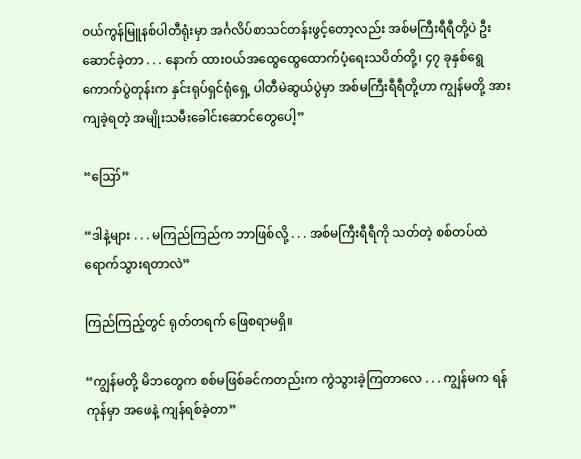ဝယ်ကွန်မြူနစ်ပါတီရုံးမှာ အင်္ဂလိပ်စာသင်တန်းဖွင့်တော့လည်း အစ်မကြီးရီရီတို့ပဲ ဦးဆောင်ခဲ့တာ . . . နောက် ထားဝယ်အထွေထွေထောက်ပံ့‌ရေးသပိတ်တို့၊ ၄၇ ခုနှစ်ရွေကောက်ပွဲတုန်းက နှင်းရုပ်ရှင်ရုံရှေ့ ပါတီမဲဆွယ်ပွဲမှာ အစ်မကြီးရီရီတို့ဟာ ကျွန်မတို့ အားကျခဲ့ရတဲ့ အမျိုးသမီးခေါင်းဆောင်တွေပေါ့”

“ဪ”

“ဒါနဲ့များ . . . မကြည်ကြည်က ဘာဖြစ်လို့ . . . အစ်မကြီးရီရီကို သတ်တဲ့ စစ်တပ်ထဲ ရောက်သွားရတာလဲ”

ကြည်ကြည့်တွင် ရုတ်တရက် ဖြေစရာမရှိ။

“ကျွန်မတို့ မိဘတွေက စစ်မဖြစ်ခင်ကတည်းက ကွဲသွားခဲ့ကြတာလေ . . . ကျွန်မက ရန်ကုန်မှာ အဖေနဲ့ ကျန်ရစ်ခဲ့တာ”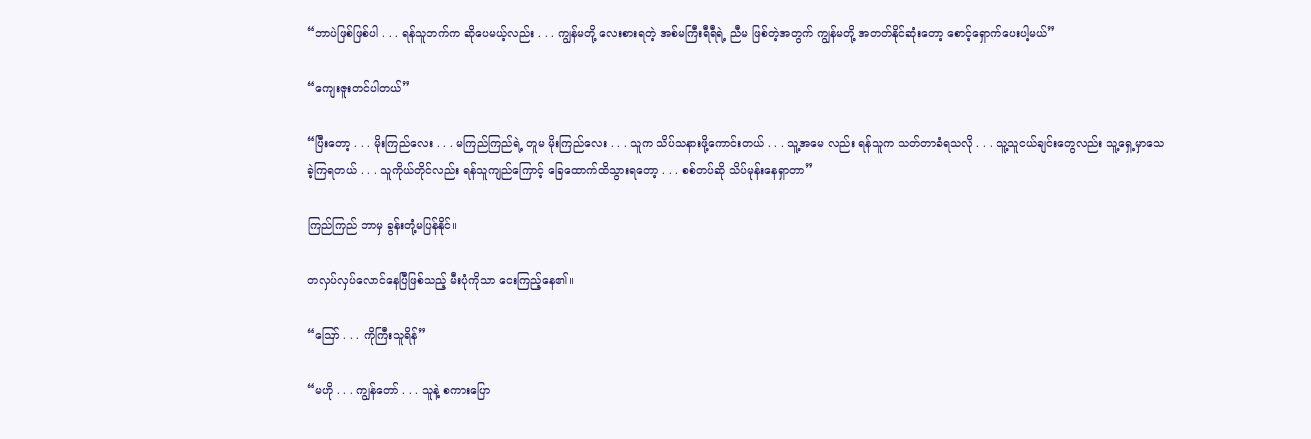“ဘာပဲဖြစ်ဖြစ်ပါ . . . ရန်သူဘက်က ဆိုပေမယ့်လည်း . . . ကျွန်မတို့ လေးစားရတဲ့ အစ်မကြီးရီရီရဲ့ ညီမ ဖြစ်တဲ့အတွက် ကျွန်မတို့ အတတ်နိုင်ဆုံးတော့ စောင့်ရှောက်ပေးပါ့မယ်”

“ကျေးဇူးတင်ပါတယ်”

“ပြီးတော့ . . . မိုးကြည်လေး . . . မကြည်ကြည်ရဲ့ တူမ မိုးကြည်လေး . . . သူက သိပ်သနားဖို့ကောင်းတယ် . . . သူ့အမေ လည်း ရန်သူက သတ်တာခံရသလို . . . သူ့သူငယ်ချင်းတွေလည်း သူ့ရှေ့မှာသေခဲ့ကြရတယ် . . . သူကိုယ်တိုင်လည်း ရန်သူကျည်ကြောင့် ခြေထောက်ထိသွားရတော့ . . . စစ်တပ်ဆို သိပ်မုန်းနေရှာတာ”

ကြည်ကြည် ဘာမှ ခွန်းတုံ့မပြန်နိုင်။

တလှပ်လှပ်လောင်နေပြီဖြစ်သည့် မီးပုံကိုသာ ငေးကြည့်နေ၏။

“ဪ . . . ကိုကြီးသူရိန်”

“မဟို . . . ကျွန်တော် . . . သူနဲ့ စကားပြော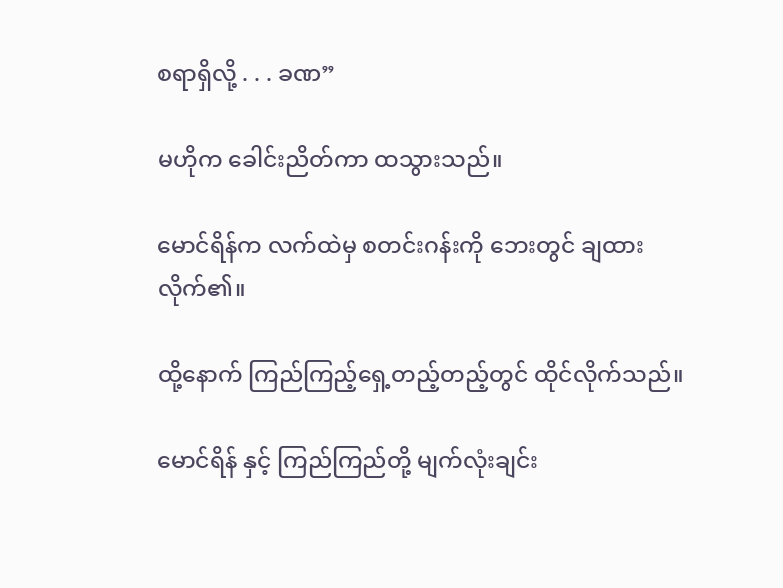စရာရှိလို့ . . . ခဏ”

မဟိုက ခေါင်းညိတ်ကာ ထသွားသည်။

မောင်ရိန်က လက်ထဲမှ စတင်းဂန်းကို ဘေးတွင် ချထားလိုက်၏။

ထို့နောက် ကြည်ကြည့်ရှေ့တည့်တည့်တွင် ထိုင်လိုက်သည်။

မောင်ရိန် နှင့် ကြည်ကြည်တို့ မျက်လုံးချင်း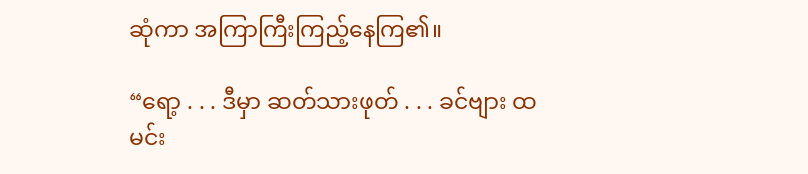ဆုံကာ အကြာကြီးကြည့်နေကြ၏။

“ရော့ . . . ဒီမှာ ဆတ်သားဖုတ် . . . ခင်ဗျား ထမင်း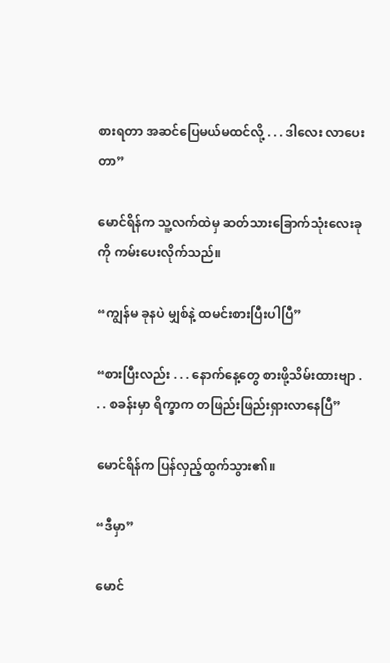စားရတာ အဆင်ပြေမယ်မထင်လို့ . . . ဒါလေး လာပေးတာ”

မောင်ရိန်က သူ့လက်ထဲမှ ဆတ်သားခြောက်သုံးလေးခုကို ကမ်းပေးလိုက်သည်။

“ကျွန်မ ခုနပဲ မျှစ်နဲ့ ထမင်းစားပြီးပါပြီ”

“စားပြီးလည်း . . . နောက်နေ့တွေ စားဖို့သိမ်းထားဗျာ . . . စခန်းမှာ ရိက္ခာက တဖြည်းဖြည်းရှားလာနေပြီ”

မောင်ရိန်က ပြန်လှည့်ထွက်သွား၏။

“ဒီမှာ”

မောင်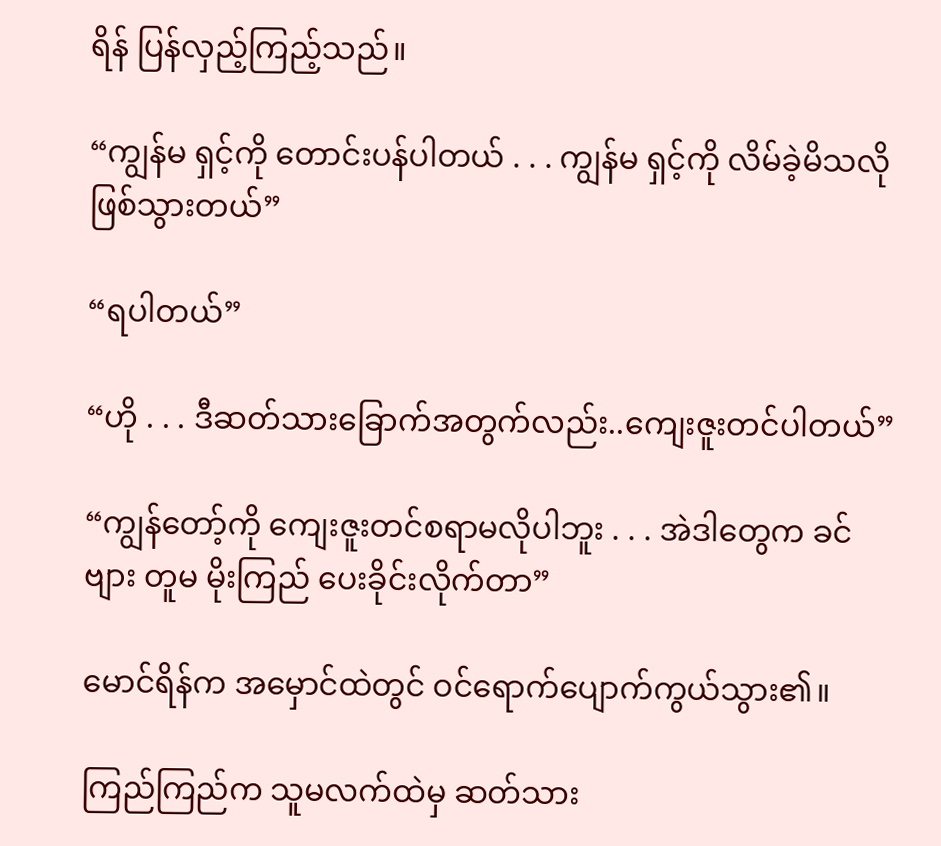ရိန် ပြန်လှည့်ကြည့်သည်။

“ကျွန်မ ရှင့်ကို တောင်းပန်ပါတယ် . . . ကျွန်မ ရှင့်ကို လိမ်ခဲ့မိသလိုဖြစ်သွားတယ်”

“ရပါတယ်”

“ဟို . . . ဒီဆတ်သားခြောက်အတွက်လည်း..ကျေးဇူးတင်ပါတယ်”

“ကျွန်တော့်ကို ကျေးဇူးတင်စရာမလိုပါဘူး . . . အဲဒါတွေက ခင်ဗျား တူမ မိုးကြည် ပေးခိုင်းလိုက်တာ”

မောင်ရိန်က အမှောင်ထဲတွင် ဝင်ရောက်ပျောက်ကွယ်သွား၏။

ကြည်ကြည်က သူမလက်ထဲမှ ဆတ်သား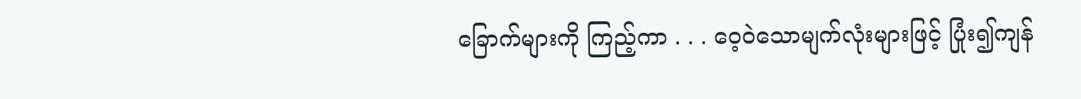ခြောက်များကို ကြည့်ကာ . . . ဝေ့ဝဲသောမျက်လုံးများဖြင့် ပြုံး၍ကျန်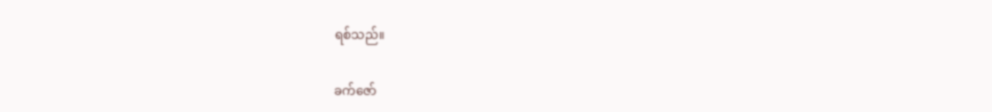ရစ်သည်။

ခက်ဇော်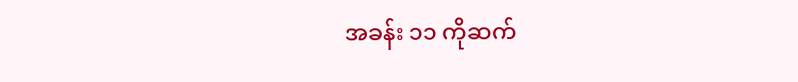အခန်း ၁၁ ကိုဆက်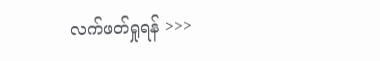လက်ဖတ်ရှုရန် >>>